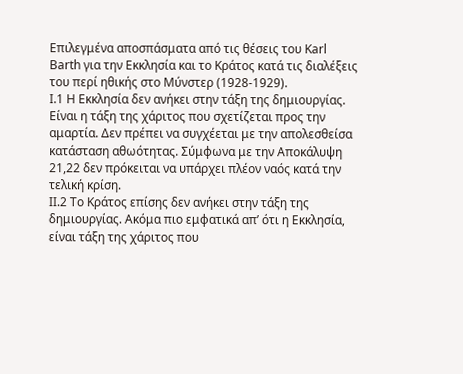Επιλεγμένα αποσπάσματα από τις θέσεις του Karl Barth για την Εκκλησία και το Κράτος κατά τις διαλέξεις του περί ηθικής στο Μύνστερ (1928-1929).
Ι.1 Η Εκκλησία δεν ανήκει στην τάξη της δημιουργίας. Είναι η τάξη της χάριτος που σχετίζεται προς την αμαρτία. Δεν πρέπει να συγχέεται με την απολεσθείσα κατάσταση αθωότητας. Σύμφωνα με την Αποκάλυψη 21,22 δεν πρόκειται να υπάρχει πλέον ναός κατά την τελική κρίση.
ΙΙ.2 Το Κράτος επίσης δεν ανήκει στην τάξη της δημιουργίας. Ακόμα πιο εμφατικά απ’ ότι η Εκκλησία, είναι τάξη της χάριτος που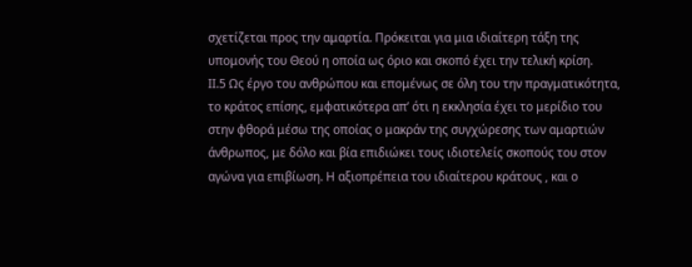σχετίζεται προς την αμαρτία. Πρόκειται για μια ιδιαίτερη τάξη της υπομονής του Θεού η οποία ως όριο και σκοπό έχει την τελική κρίση.
ΙΙ.5 Ως έργο του ανθρώπου και επομένως σε όλη του την πραγματικότητα, το κράτος επίσης, εμφατικότερα απ’ ότι η εκκλησία έχει το μερίδιο του στην φθορά μέσω της οποίας ο μακράν της συγχώρεσης των αμαρτιών άνθρωπος, με δόλο και βία επιδιώκει τους ιδιοτελείς σκοπούς του στον αγώνα για επιβίωση. Η αξιοπρέπεια του ιδιαίτερου κράτους , και ο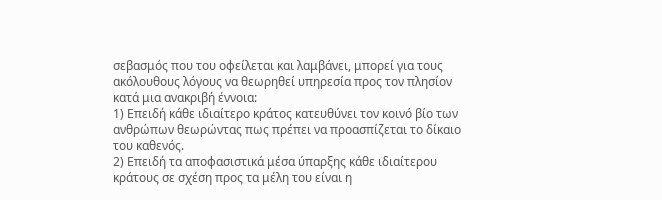σεβασμός που του οφείλεται και λαμβάνει, μπορεί για τους ακόλουθους λόγους να θεωρηθεί υπηρεσία προς τον πλησίον κατά μια ανακριβή έννοια:
1) Επειδή κάθε ιδιαίτερο κράτος κατευθύνει τον κοινό βίο των ανθρώπων θεωρώντας πως πρέπει να προασπίζεται το δίκαιο του καθενός.
2) Επειδή τα αποφασιστικά μέσα ύπαρξης κάθε ιδιαίτερου κράτους σε σχέση προς τα μέλη του είναι η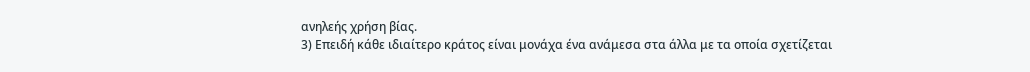ανηλεής χρήση βίας.
3) Επειδή κάθε ιδιαίτερο κράτος είναι μονάχα ένα ανάμεσα στα άλλα με τα οποία σχετίζεται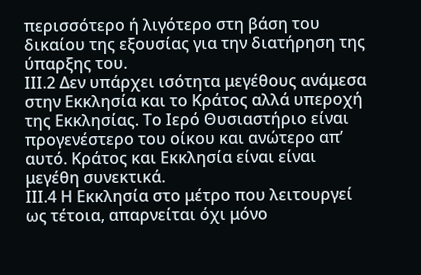περισσότερο ή λιγότερο στη βάση του δικαίου της εξουσίας για την διατήρηση της ύπαρξης του.
ΙΙΙ.2 Δεν υπάρχει ισότητα μεγέθους ανάμεσα στην Εκκλησία και το Κράτος αλλά υπεροχή της Εκκλησίας. Το Ιερό Θυσιαστήριο είναι προγενέστερο του οίκου και ανώτερο απ’ αυτό. Κράτος και Εκκλησία είναι είναι μεγέθη συνεκτικά.
ΙΙΙ.4 Η Εκκλησία στο μέτρο που λειτουργεί ως τέτοια, απαρνείται όχι μόνο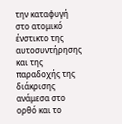την καταφυγή στο ατομικό ένστικτο της αυτοσυντήρησης και της παραδοχής της διάκρισης ανάμεσα στο ορθό και το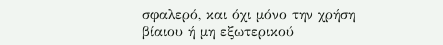σφαλερό, και όχι μόνο την χρήση βίαιου ή μη εξωτερικού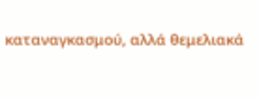καταναγκασμού, αλλά θεμελιακά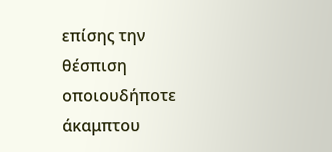επίσης την θέσπιση οποιουδήποτε άκαμπτου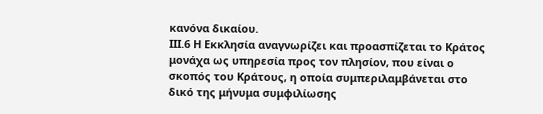κανόνα δικαίου.
ΙΙΙ.6 Η Εκκλησία αναγνωρίζει και προασπίζεται το Κράτος μονάχα ως υπηρεσία προς τον πλησίον, που είναι ο σκοπός του Κράτους, η οποία συμπεριλαμβάνεται στο δικό της μήνυμα συμφιλίωσης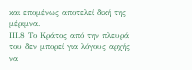και επομένως αποτελεί δική της μέριμνα.
ΙΙΙ.8 Το Κράτος από την πλευρά του δεν μπορεί για λόγους αρχής να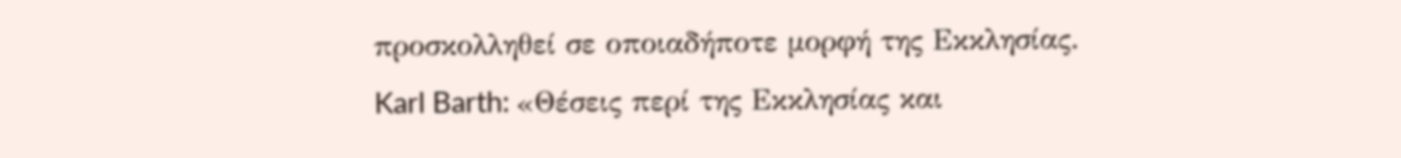προσκολληθεί σε οποιαδήποτε μορφή της Εκκλησίας.
Karl Barth: «Θέσεις περί της Εκκλησίας και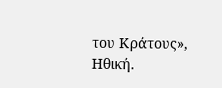του Κράτους», Ηθική.